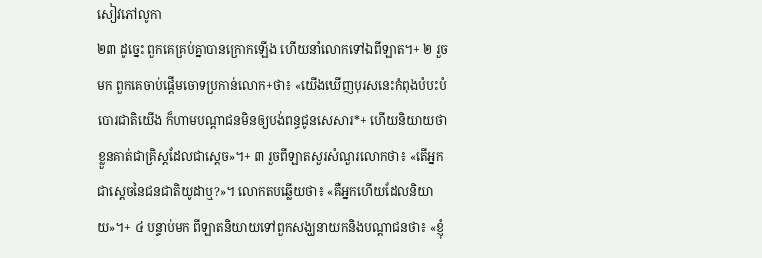សៀវភៅលូកា
២៣ ដូច្នេះ ពួកគេគ្រប់គ្នាបានក្រោកឡើង ហើយនាំលោកទៅឯពីឡាត។+ ២ រួចមក ពួកគេចាប់ផ្ដើមចោទប្រកាន់លោក+ថា៖ «យើងឃើញបុរសនេះកំពុងបំបះបំបោរជាតិយើង ក៏ហាមបណ្ដាជនមិនឲ្យបង់ពន្ធជូនសេសារ*+ ហើយនិយាយថាខ្លួនគាត់ជាគ្រិស្តដែលជាស្ដេច»។+ ៣ រួចពីឡាតសួរសំណួរលោកថា៖ «តើអ្នកជាស្ដេចនៃជនជាតិយូដាឬ?»។ លោកតបឆ្លើយថា៖ «គឺអ្នកហើយដែលនិយាយ»។+ ៤ បន្ទាប់មក ពីឡាតនិយាយទៅពួកសង្ឃនាយកនិងបណ្ដាជនថា៖ «ខ្ញុំ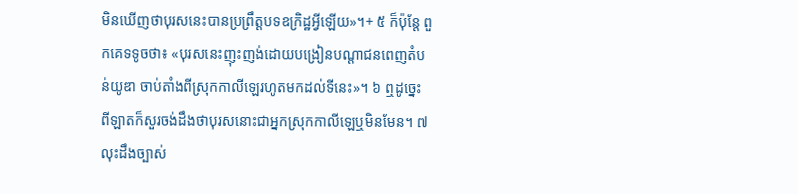មិនឃើញថាបុរសនេះបានប្រព្រឹត្តបទឧក្រិដ្ឋអ្វីឡើយ»។+ ៥ ក៏ប៉ុន្តែ ពួកគេទទូចថា៖ «បុរសនេះញុះញង់ដោយបង្រៀនបណ្ដាជនពេញតំបន់យូឌា ចាប់តាំងពីស្រុកកាលីឡេរហូតមកដល់ទីនេះ»។ ៦ ឮដូច្នេះ ពីឡាតក៏សួរចង់ដឹងថាបុរសនោះជាអ្នកស្រុកកាលីឡេឬមិនមែន។ ៧ លុះដឹងច្បាស់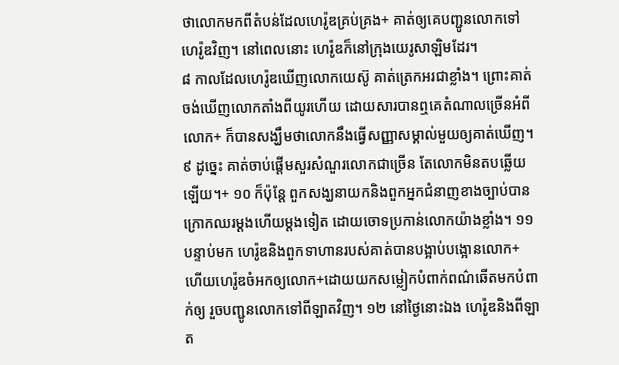ថាលោកមកពីតំបន់ដែលហេរ៉ូឌគ្រប់គ្រង+ គាត់ឲ្យគេបញ្ជូនលោកទៅហេរ៉ូឌវិញ។ នៅពេលនោះ ហេរ៉ូឌក៏នៅក្រុងយេរូសាឡិមដែរ។
៨ កាលដែលហេរ៉ូឌឃើញលោកយេស៊ូ គាត់ត្រេកអរជាខ្លាំង។ ព្រោះគាត់ចង់ឃើញលោកតាំងពីយូរហើយ ដោយសារបានឮគេតំណាលច្រើនអំពីលោក+ ក៏បានសង្ឃឹមថាលោកនឹងធ្វើសញ្ញាសម្គាល់មួយឲ្យគាត់ឃើញ។ ៩ ដូច្នេះ គាត់ចាប់ផ្ដើមសួរសំណួរលោកជាច្រើន តែលោកមិនតបឆ្លើយឡើយ។+ ១០ ក៏ប៉ុន្តែ ពួកសង្ឃនាយកនិងពួកអ្នកជំនាញខាងច្បាប់បានក្រោកឈរម្ដងហើយម្ដងទៀត ដោយចោទប្រកាន់លោកយ៉ាងខ្លាំង។ ១១ បន្ទាប់មក ហេរ៉ូឌនិងពួកទាហានរបស់គាត់បានបង្អាប់បង្អោនលោក+ ហើយហេរ៉ូឌចំអកឲ្យលោក+ដោយយកសម្លៀកបំពាក់ពណ៌ឆើតមកបំពាក់ឲ្យ រួចបញ្ជូនលោកទៅពីឡាតវិញ។ ១២ នៅថ្ងៃនោះឯង ហេរ៉ូឌនិងពីឡាត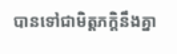បានទៅជាមិត្តភក្ដិនឹងគ្នា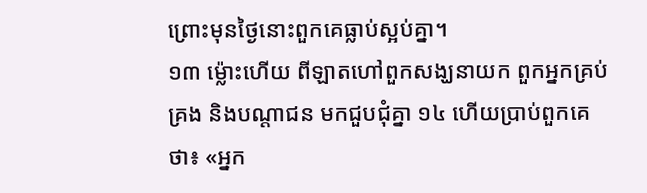ព្រោះមុនថ្ងៃនោះពួកគេធ្លាប់ស្អប់គ្នា។
១៣ ម្ល៉ោះហើយ ពីឡាតហៅពួកសង្ឃនាយក ពួកអ្នកគ្រប់គ្រង និងបណ្ដាជន មកជួបជុំគ្នា ១៤ ហើយប្រាប់ពួកគេថា៖ «អ្នក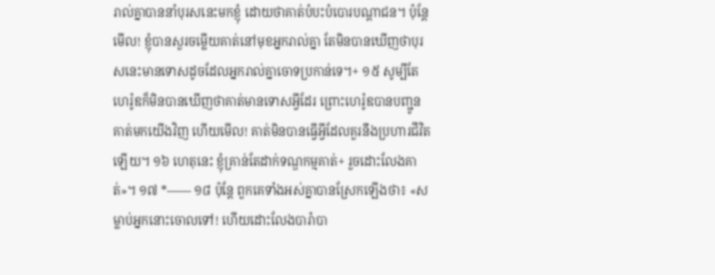រាល់គ្នាបាននាំបុរសនេះមកខ្ញុំ ដោយថាគាត់បំបះបំបោរបណ្ដាជន។ ប៉ុន្តែមើល! ខ្ញុំបានសួរចម្លើយគាត់នៅមុខអ្នករាល់គ្នា តែមិនបានឃើញថាបុរសនេះមានទោសដូចដែលអ្នករាល់គ្នាចោទប្រកាន់ទេ។+ ១៥ សូម្បីតែហេរ៉ូឌក៏មិនបានឃើញថាគាត់មានទោសអ្វីដែរ ព្រោះហេរ៉ូឌបានបញ្ជូនគាត់មកយើងវិញ ហើយមើល! គាត់មិនបានធ្វើអ្វីដែលគួរនឹងប្រហារជីវិតឡើយ។ ១៦ ហេតុនេះ ខ្ញុំគ្រាន់តែដាក់ទណ្ឌកម្មគាត់+ រួចដោះលែងគាត់»។ ១៧ *—— ១៨ ប៉ុន្តែ ពួកគេទាំងអស់គ្នាបានស្រែកឡើងថា៖ «សម្លាប់អ្នកនោះចោលទៅ! ហើយដោះលែងបារ៉ាបា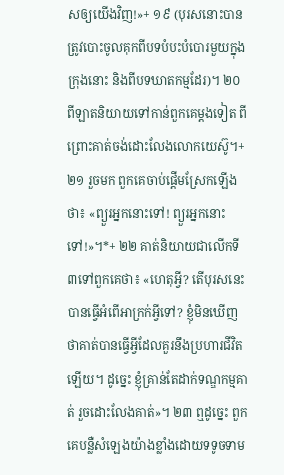សឲ្យយើងវិញ!»+ ១៩ (បុរសនោះបានត្រូវបោះចូលគុកពីបទបំបះបំបោរមួយក្នុងក្រុងនោះ និងពីបទឃាតកម្មដែរ)។ ២០ ពីឡាតនិយាយទៅកាន់ពួកគេម្ដងទៀត ពីព្រោះគាត់ចង់ដោះលែងលោកយេស៊ូ។+ ២១ រួចមក ពួកគេចាប់ផ្ដើមស្រែកឡើងថា៖ «ព្យួរអ្នកនោះទៅ! ព្យួរអ្នកនោះទៅ!»។*+ ២២ គាត់និយាយជាលើកទី៣ទៅពួកគេថា៖ «ហេតុអ្វី? តើបុរសនេះបានធ្វើអំពើអាក្រក់អ្វីទៅ? ខ្ញុំមិនឃើញថាគាត់បានធ្វើអ្វីដែលគួរនឹងប្រហារជីវិតឡើយ។ ដូច្នេះ ខ្ញុំគ្រាន់តែដាក់ទណ្ឌកម្មគាត់ រួចដោះលែងគាត់»។ ២៣ ឮដូច្នេះ ពួកគេបន្លឺសំឡេងយ៉ាងខ្លាំងដោយទទូចទាម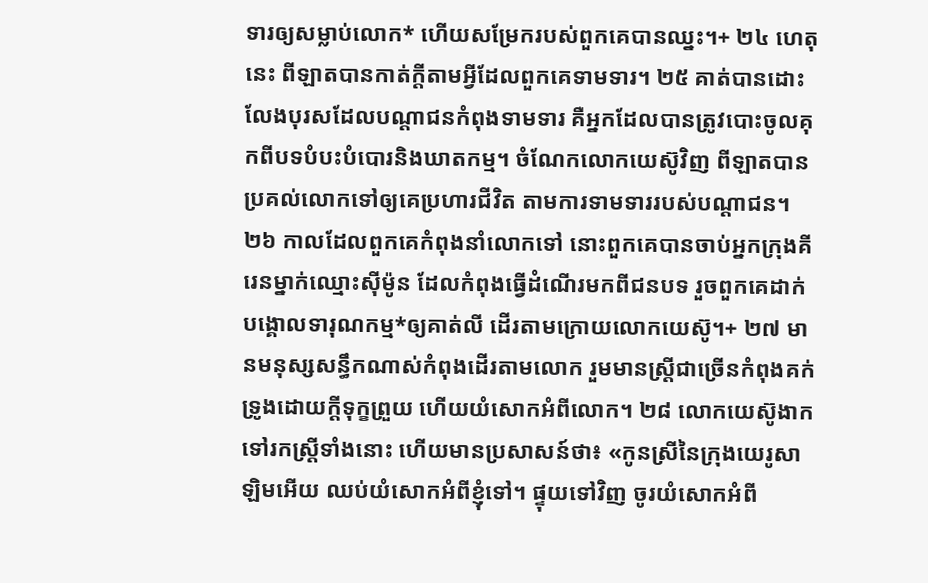ទារឲ្យសម្លាប់លោក* ហើយសម្រែករបស់ពួកគេបានឈ្នះ។+ ២៤ ហេតុនេះ ពីឡាតបានកាត់ក្ដីតាមអ្វីដែលពួកគេទាមទារ។ ២៥ គាត់បានដោះលែងបុរសដែលបណ្ដាជនកំពុងទាមទារ គឺអ្នកដែលបានត្រូវបោះចូលគុកពីបទបំបះបំបោរនិងឃាតកម្ម។ ចំណែកលោកយេស៊ូវិញ ពីឡាតបានប្រគល់លោកទៅឲ្យគេប្រហារជីវិត តាមការទាមទាររបស់បណ្ដាជន។
២៦ កាលដែលពួកគេកំពុងនាំលោកទៅ នោះពួកគេបានចាប់អ្នកក្រុងគីរេនម្នាក់ឈ្មោះស៊ីម៉ូន ដែលកំពុងធ្វើដំណើរមកពីជនបទ រួចពួកគេដាក់បង្គោលទារុណកម្ម*ឲ្យគាត់លី ដើរតាមក្រោយលោកយេស៊ូ។+ ២៧ មានមនុស្សសន្ធឹកណាស់កំពុងដើរតាមលោក រួមមានស្ត្រីជាច្រើនកំពុងគក់ទ្រូងដោយក្ដីទុក្ខព្រួយ ហើយយំសោកអំពីលោក។ ២៨ លោកយេស៊ូងាកទៅរកស្ត្រីទាំងនោះ ហើយមានប្រសាសន៍ថា៖ «កូនស្រីនៃក្រុងយេរូសាឡិមអើយ ឈប់យំសោកអំពីខ្ញុំទៅ។ ផ្ទុយទៅវិញ ចូរយំសោកអំពី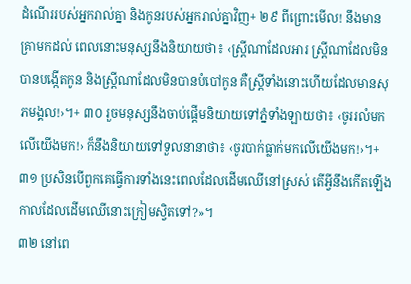ដំណើររបស់អ្នករាល់គ្នា និងកូនរបស់អ្នករាល់គ្នាវិញ+ ២៩ ពីព្រោះមើល! នឹងមានគ្រាមកដល់ ពេលនោះមនុស្សនឹងនិយាយថា៖ ‹ស្ត្រីណាដែលអារ ស្ត្រីណាដែលមិនបានបង្កើតកូន និងស្ត្រីណាដែលមិនបានបំបៅកូន គឺស្ត្រីទាំងនោះហើយដែលមានសុភមង្គល!›។+ ៣០ រួចមនុស្សនឹងចាប់ផ្ដើមនិយាយទៅភ្នំទាំងឡាយថា៖ ‹ចូររលំមកលើយើងមក!› ក៏នឹងនិយាយទៅទួលនានាថា៖ ‹ចូរបាក់ធ្លាក់មកលើយើងមក!›។+ ៣១ ប្រសិនបើពួកគេធ្វើការទាំងនេះពេលដែលដើមឈើនៅស្រស់ តើអ្វីនឹងកើតឡើងកាលដែលដើមឈើនោះក្រៀមស្វិតទៅ?»។
៣២ នៅពេ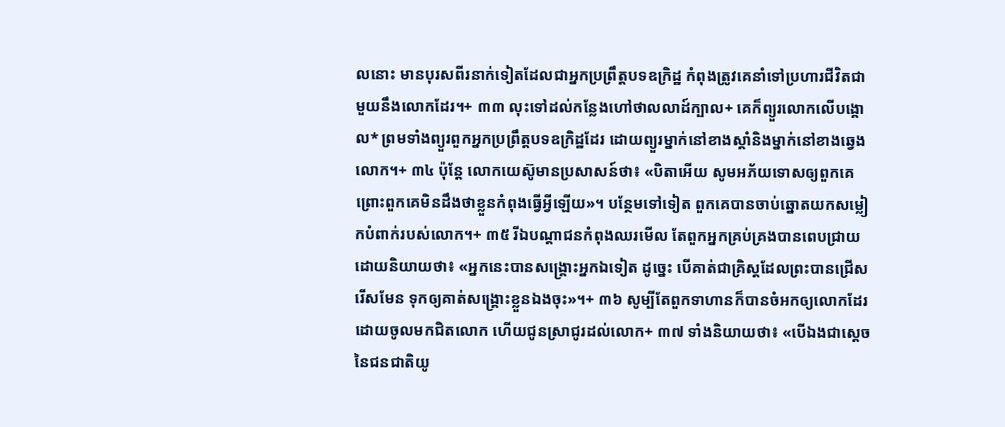លនោះ មានបុរសពីរនាក់ទៀតដែលជាអ្នកប្រព្រឹត្តបទឧក្រិដ្ឋ កំពុងត្រូវគេនាំទៅប្រហារជីវិតជាមួយនឹងលោកដែរ។+ ៣៣ លុះទៅដល់កន្លែងហៅថាលលាដ៍ក្បាល+ គេក៏ព្យួរលោកលើបង្គោល* ព្រមទាំងព្យួរពួកអ្នកប្រព្រឹត្តបទឧក្រិដ្ឋដែរ ដោយព្យួរម្នាក់នៅខាងស្ដាំនិងម្នាក់នៅខាងឆ្វេងលោក។+ ៣៤ ប៉ុន្តែ លោកយេស៊ូមានប្រសាសន៍ថា៖ «បិតាអើយ សូមអភ័យទោសឲ្យពួកគេ ព្រោះពួកគេមិនដឹងថាខ្លួនកំពុងធ្វើអ្វីឡើយ»។ បន្ថែមទៅទៀត ពួកគេបានចាប់ឆ្នោតយកសម្លៀកបំពាក់របស់លោក។+ ៣៥ រីឯបណ្ដាជនកំពុងឈរមើល តែពួកអ្នកគ្រប់គ្រងបានពេបជ្រាយ ដោយនិយាយថា៖ «អ្នកនេះបានសង្គ្រោះអ្នកឯទៀត ដូច្នេះ បើគាត់ជាគ្រិស្តដែលព្រះបានជ្រើសរើសមែន ទុកឲ្យគាត់សង្គ្រោះខ្លួនឯងចុះ»។+ ៣៦ សូម្បីតែពួកទាហានក៏បានចំអកឲ្យលោកដែរ ដោយចូលមកជិតលោក ហើយជូនស្រាជូរដល់លោក+ ៣៧ ទាំងនិយាយថា៖ «បើឯងជាស្ដេចនៃជនជាតិយូ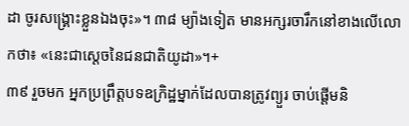ដា ចូរសង្គ្រោះខ្លួនឯងចុះ»។ ៣៨ ម្យ៉ាងទៀត មានអក្សរចារឹកនៅខាងលើលោកថា៖ «នេះជាស្ដេចនៃជនជាតិយូដា»។+
៣៩ រួចមក អ្នកប្រព្រឹត្តបទឧក្រិដ្ឋម្នាក់ដែលបានត្រូវព្យួរ ចាប់ផ្ដើមនិ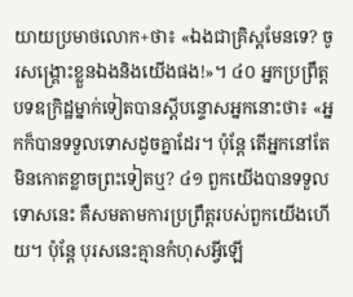យាយប្រមាថលោក+ថា៖ «ឯងជាគ្រិស្តមែនទេ? ចូរសង្គ្រោះខ្លួនឯងនិងយើងផង!»។ ៤០ អ្នកប្រព្រឹត្តបទឧក្រិដ្ឋម្នាក់ទៀតបានស្ដីបន្ទោសអ្នកនោះថា៖ «អ្នកក៏បានទទួលទោសដូចគ្នាដែរ។ ប៉ុន្តែ តើអ្នកនៅតែមិនកោតខ្លាចព្រះទៀតឬ? ៤១ ពួកយើងបានទទួលទោសនេះ គឺសមតាមការប្រព្រឹត្តរបស់ពួកយើងហើយ។ ប៉ុន្តែ បុរសនេះគ្មានកំហុសអ្វីឡើ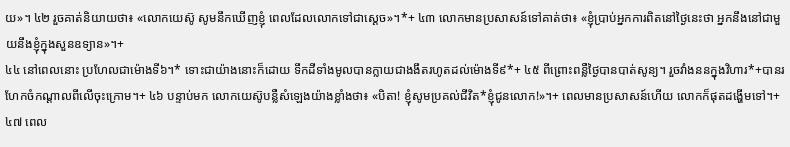យ»។ ៤២ រួចគាត់និយាយថា៖ «លោកយេស៊ូ សូមនឹកឃើញខ្ញុំ ពេលដែលលោកទៅជាស្ដេច»។*+ ៤៣ លោកមានប្រសាសន៍ទៅគាត់ថា៖ «ខ្ញុំប្រាប់អ្នកការពិតនៅថ្ងៃនេះថា អ្នកនឹងនៅជាមួយនឹងខ្ញុំក្នុងសួនឧទ្យាន»។+
៤៤ នៅពេលនោះ ប្រហែលជាម៉ោងទី៦។* ទោះជាយ៉ាងនោះក៏ដោយ ទឹកដីទាំងមូលបានក្លាយជាងងឹតរហូតដល់ម៉ោងទី៩*+ ៤៥ ពីព្រោះពន្លឺថ្ងៃបានបាត់សូន្យ។ រួចវាំងននក្នុងវិហារ*+បានរហែកចំកណ្ដាលពីលើចុះក្រោម។+ ៤៦ បន្ទាប់មក លោកយេស៊ូបន្លឺសំឡេងយ៉ាងខ្លាំងថា៖ «បិតា! ខ្ញុំសូមប្រគល់ជីវិត*ខ្ញុំជូនលោក!»។+ ពេលមានប្រសាសន៍ហើយ លោកក៏ផុតដង្ហើមទៅ។+ ៤៧ ពេល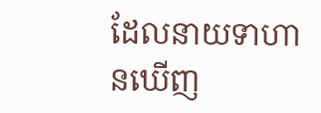ដែលនាយទាហានឃើញ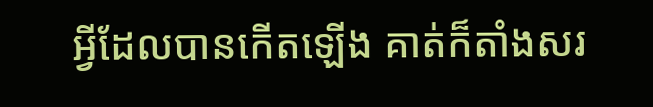អ្វីដែលបានកើតឡើង គាត់ក៏តាំងសរ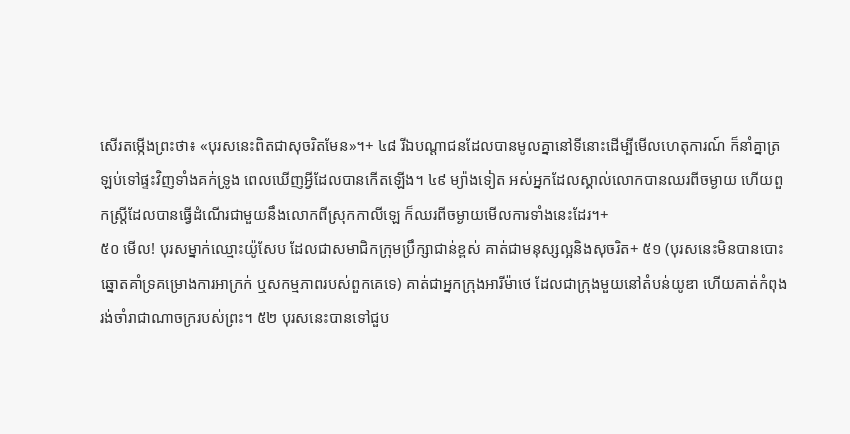សើរតម្កើងព្រះថា៖ «បុរសនេះពិតជាសុចរិតមែន»។+ ៤៨ រីឯបណ្ដាជនដែលបានមូលគ្នានៅទីនោះដើម្បីមើលហេតុការណ៍ ក៏នាំគ្នាត្រឡប់ទៅផ្ទះវិញទាំងគក់ទ្រូង ពេលឃើញអ្វីដែលបានកើតឡើង។ ៤៩ ម្យ៉ាងទៀត អស់អ្នកដែលស្គាល់លោកបានឈរពីចម្ងាយ ហើយពួកស្ត្រីដែលបានធ្វើដំណើរជាមួយនឹងលោកពីស្រុកកាលីឡេ ក៏ឈរពីចម្ងាយមើលការទាំងនេះដែរ។+
៥០ មើល! បុរសម្នាក់ឈ្មោះយ៉ូសែប ដែលជាសមាជិកក្រុមប្រឹក្សាជាន់ខ្ពស់ គាត់ជាមនុស្សល្អនិងសុចរិត+ ៥១ (បុរសនេះមិនបានបោះឆ្នោតគាំទ្រគម្រោងការអាក្រក់ ឬសកម្មភាពរបស់ពួកគេទេ) គាត់ជាអ្នកក្រុងអារីម៉ាថេ ដែលជាក្រុងមួយនៅតំបន់យូឌា ហើយគាត់កំពុងរង់ចាំរាជាណាចក្ររបស់ព្រះ។ ៥២ បុរសនេះបានទៅជួប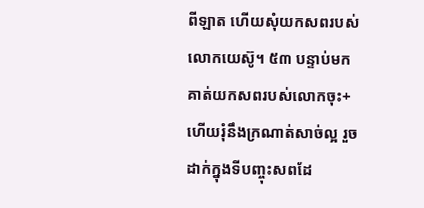ពីឡាត ហើយសុំយកសពរបស់លោកយេស៊ូ។ ៥៣ បន្ទាប់មក គាត់យកសពរបស់លោកចុះ+ ហើយរុំនឹងក្រណាត់សាច់ល្អ រួចដាក់ក្នុងទីបញ្ចុះសពដែ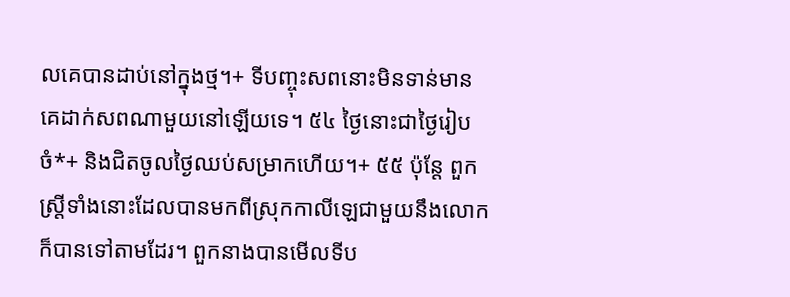លគេបានដាប់នៅក្នុងថ្ម។+ ទីបញ្ចុះសពនោះមិនទាន់មានគេដាក់សពណាមួយនៅឡើយទេ។ ៥៤ ថ្ងៃនោះជាថ្ងៃរៀបចំ*+ និងជិតចូលថ្ងៃឈប់សម្រាកហើយ។+ ៥៥ ប៉ុន្តែ ពួកស្ត្រីទាំងនោះដែលបានមកពីស្រុកកាលីឡេជាមួយនឹងលោក ក៏បានទៅតាមដែរ។ ពួកនាងបានមើលទីប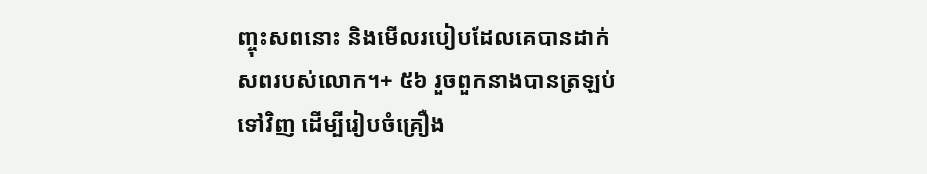ញ្ចុះសពនោះ និងមើលរបៀបដែលគេបានដាក់សពរបស់លោក។+ ៥៦ រួចពួកនាងបានត្រឡប់ទៅវិញ ដើម្បីរៀបចំគ្រឿង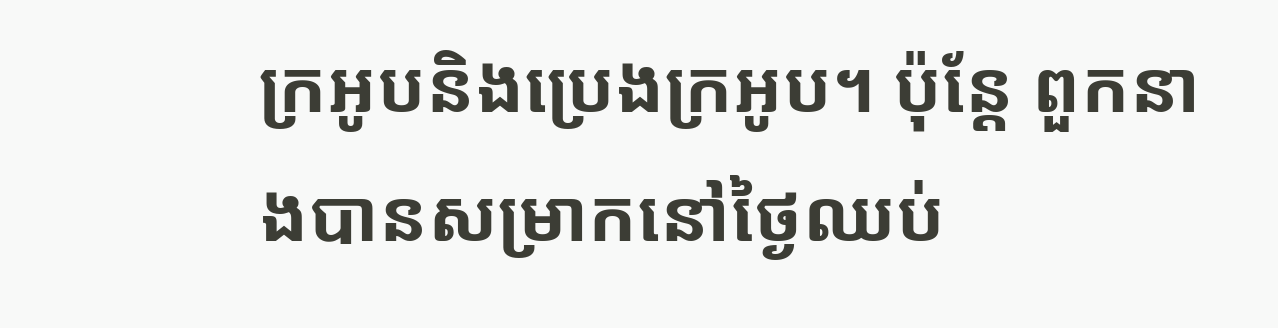ក្រអូបនិងប្រេងក្រអូប។ ប៉ុន្តែ ពួកនាងបានសម្រាកនៅថ្ងៃឈប់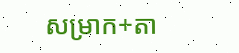សម្រាក+តា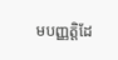មបញ្ញត្ដិដែ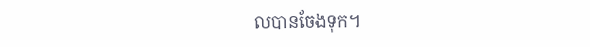លបានចែងទុក។